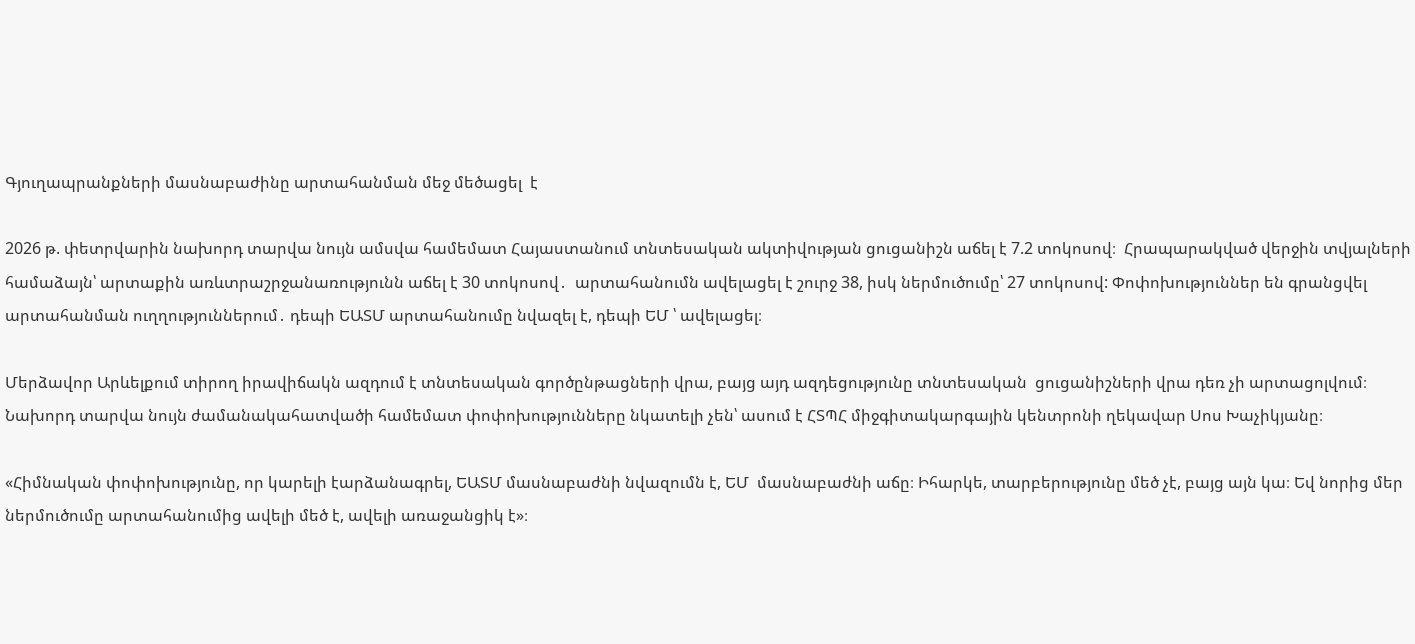Գյուղապրանքների մասնաբաժինը արտահանման մեջ մեծացել  է

2026 թ. փետրվարին նախորդ տարվա նույն ամսվա համեմատ Հայաստանում տնտեսական ակտիվության ցուցանիշն աճել է 7.2 տոկոսով։  Հրապարակված վերջին տվյալների համաձայն՝ արտաքին առևտրաշրջանառությունն աճել է 30 տոկոսով․  արտահանումն ավելացել է շուրջ 38, իսկ ներմուծումը՝ 27 տոկոսով: Փոփոխություններ են գրանցվել արտահանման ուղղություններում․ դեպի ԵԱՏՄ արտահանումը նվազել է, դեպի ԵՄ ՝ ավելացել։

Մերձավոր Արևելքում տիրող իրավիճակն ազդում է տնտեսական գործընթացների վրա, բայց այդ ազդեցությունը տնտեսական  ցուցանիշների վրա դեռ չի արտացոլվում։ Նախորդ տարվա նույն ժամանակահատվածի համեմատ փոփոխությունները նկատելի չեն՝ ասում է ՀՏՊՀ միջգիտակարգային կենտրոնի ղեկավար Սոս Խաչիկյանը։

«Հիմնական փոփոխությունը, որ կարելի էարձանագրել, ԵԱՏՄ մասնաբաժնի նվազումն է, ԵՄ  մասնաբաժնի աճը։ Իհարկե, տարբերությունը մեծ չէ, բայց այն կա։ Եվ նորից մեր ներմուծումը արտահանումից ավելի մեծ է, ավելի առաջանցիկ է»։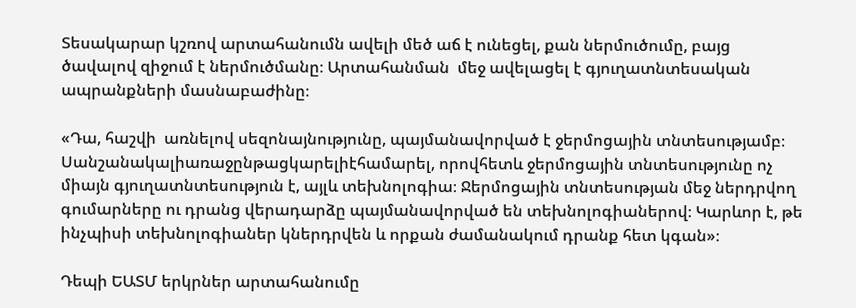Տեսակարար կշռով արտահանումն ավելի մեծ աճ է ունեցել, քան ներմուծումը, բայց ծավալով զիջում է ներմուծմանը։ Արտահանման  մեջ ավելացել է գյուղատնտեսական ապրանքների մասնաբաժինը։

«Դա, հաշվի  առնելով սեզոնայնությունը, պայմանավորված է ջերմոցային տնտեսությամբ։ Սանշանակալիառաջընթացկարելիէհամարել, որովհետև ջերմոցային տնտեսությունը ոչ միայն գյուղատնտեսություն է, այլև տեխնոլոգիա։ Ջերմոցային տնտեսության մեջ ներդրվող գումարները ու դրանց վերադարձը պայմանավորված են տեխնոլոգիաներով։ Կարևոր է, թե ինչպիսի տեխնոլոգիաներ կներդրվեն և որքան ժամանակում դրանք հետ կգան»։

Դեպի ԵԱՏՄ երկրներ արտահանումը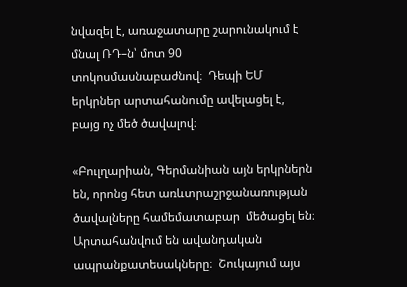նվազել է, առաջատարը շարունակում է մնալ ՌԴ–ն՝ մոտ 90 տոկոսմասնաբաժնով։  Դեպի ԵՄ երկրներ արտահանումը ավելացել է, բայց ոչ մեծ ծավալով։

«Բուլղարիան, Գերմանիան այն երկրներն են, որոնց հետ առևտրաշրջանառության ծավալները համեմատաբար  մեծացել են։ Արտահանվում են ավանդական ապրանքատեսակները։  Շուկայում այս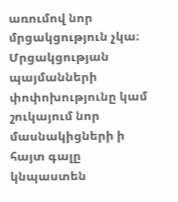առումով նոր մրցակցություն չկա։ Մրցակցության պայմանների փոփոխությունը կամ շուկայում նոր մասնակիցների ի հայտ գալը կնպաստեն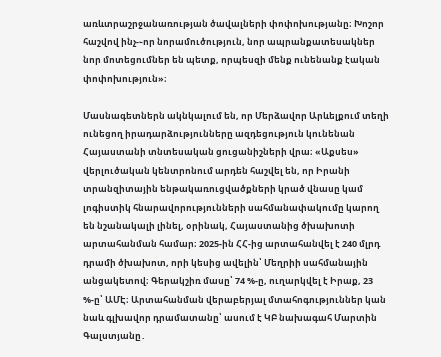առևտրաշրջանառության ծավալների փոփոխությանը։ Խոշոր հաշվով ինչ-֊որ նորամուծություն, նոր ապրանքատեսակներ նոր մոտեցումներ են պետք, որպեսզի մենք ունենանք էական փոփոխություն»։

Մասնագետներն ակնկալում են, որ Մերձավոր Արևելքում տեղի ունեցող իրադարձությունները ազդեցություն կունենան Հայաստանի տնտեսական ցուցանիշների վրա։ «Աքսես» վերլուծական կենտրոնում արդեն հաշվել են, որ Իրանի տրանզիտային ենթակառուցվածքների կրած վնասը կամ լոգիստիկ հնարավորությունների սահմանափակումը կարող են նշանակալի լինել, օրինակ, Հայաստանից ծխախոտի արտահանման համար։ 2025-ին ՀՀ-ից արտահանվել է 240 մլրդ դրամի ծխախոտ, որի կեսից ավելին՝ Մեղրիի սահմանային անցակետով։ Գերակշիռ մասը՝ 74 %-ը, ուղարկվել է Իրաք, 23 %-ը՝ ԱՄԷ։ Արտահանման վերաբերյալ մտահոգություններ կան նաև գլխավոր դրամատանը՝ ասում է ԿԲ նախագահ Մարտին Գալստյանը․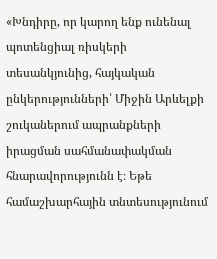«Խնդիրը, որ կարող ենք ունենալ պոտենցիալ ռիսկերի տեսանկյունից, հայկական ընկերությունների՝ Միջին Արևելքի շուկաներում ապրանքների իրացման սահմանափակման հնարավորությունն է։ Եթե համաշխարհային տնտեսությունում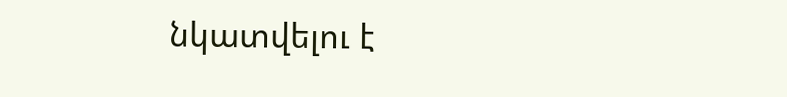նկատվելու է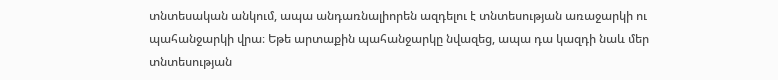տնտեսական անկում, ապա անդառնալիորեն ազդելու է տնտեսության առաջարկի ու պահանջարկի վրա։ Եթե արտաքին պահանջարկը նվազեց, ապա դա կազդի նաև մեր տնտեսության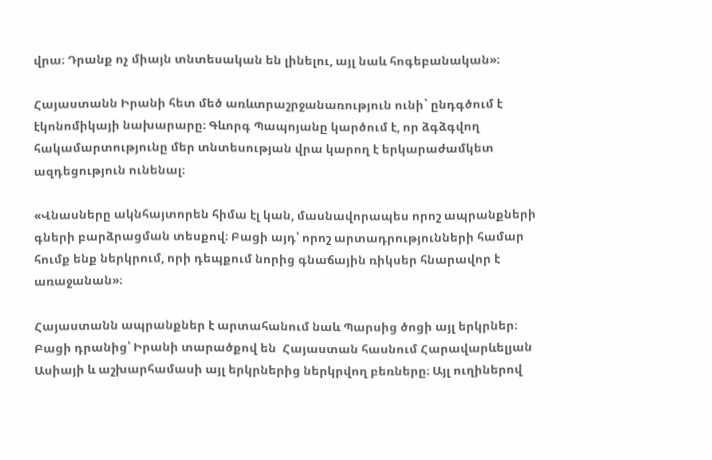վրա։ Դրանք ոչ միայն տնտեսական են լինելու, այլ նաև հոգեբանական»։

Հայաստանն Իրանի հետ մեծ առևտրաշրջանառություն ունի` ընդգծում է էկոնոմիկայի նախարարը։ Գևորգ Պապոյանը կարծում է, որ ձգձգվող հակամարտությունը մեր տնտեսության վրա կարող է երկարաժամկետ ազդեցություն ունենալ։

«Վնասները ակնհայտորեն հիմա էլ կան, մասնավորապես որոշ ապրանքների գների բարձրացման տեսքով։ Բացի այդ՝ որոշ արտադրությունների համար հումք ենք ներկրում, որի դեպքում նորից գնաճային ռիկսեր հնարավոր է առաջանան»։

Հայաստանն ապրանքներ է արտահանում նաև Պարսից ծոցի այլ երկրներ։ Բացի դրանից՝ Իրանի տարածքով են  Հայաստան հասնում Հարավարևելյան Ասիայի և աշխարհամասի այլ երկրներից ներկրվող բեռները։ Այլ ուղիներով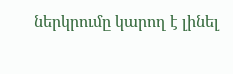ներկրումը կարող է լինել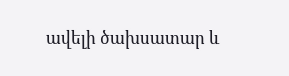ավելի ծախսատար և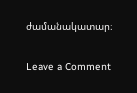ժամանակատար։

Leave a Comment